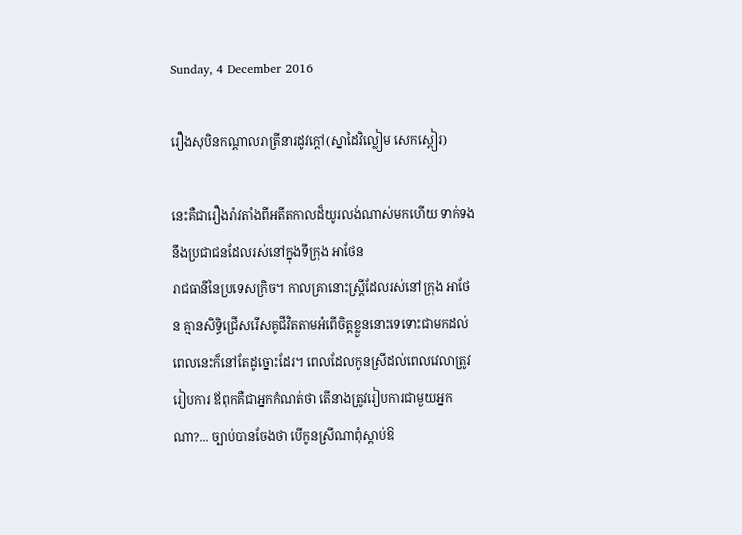Sunday, 4 December 2016

រឿងសុបិនកណ្តាលរាត្រីនារដូវក្តៅ(ស្នាដៃវិល្លៀម សេកស្ពៀរ)

នេះគឺជារឿងរ៉ាវតាំងពីអតីតកាលដ៏យូរលង់ណាស់មកហើយ ទាក់ទងនឹងប្រជាជនដែលរស់នៅក្នុងទីក្រុង អាថែន
រាជធានីនៃប្រទេសក្រិច។ កាលគ្រានោះស្រ្តីដែលរស់នៅក្រុង អាថែន គ្មានសិទ្ធិជ្រើសរើសគូជីវិតតាមអំពើចិត្តខ្លួននោះទេទោះជាមកដល់ពេលនេះក៏នៅតែដូច្នោះដែរ។ ពេលដែលកូនស្រីដល់ពេលវេលាត្រូវរៀបការ ឪពុកគឺជាអ្នកកំណត់ថា តើនាងត្រូវរៀបការជាមួយអ្នកណា?... ច្បាប់បានចែងថា បើកូនស្រីណាពុំស្តាប់ឱ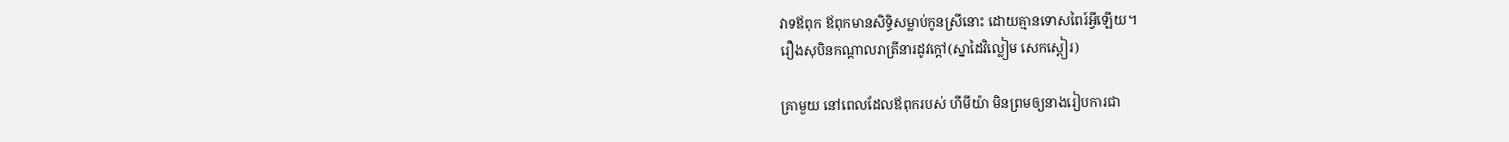វាទឪពុក ឪពុកមានសិទ្ធិសម្លាប់កូនស្រីនោះ ដោយគ្មានទោសពៃរ៍អ្វីឡើយ។
រឿងសុបិនកណ្តាលរាត្រីនារដូវក្តៅ(ស្នាដៃវិល្លៀម សេកស្ពៀរ)

គ្រាមួយ នៅពេលដែលឪពុករបស់ ហីមីយ៉ា មិនព្រមឲ្យនាងរៀបការជា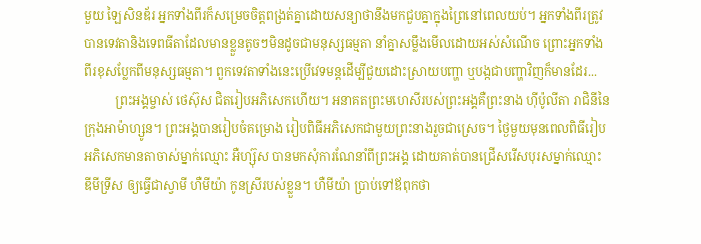មួយ ឡៃសិនឌ័រ អ្នកទាំងពីរក៏សម្រេចចិត្តពង្រត់គ្នាដោយសន្យាថានឹងមកជួបគ្នាក្នុងព្រៃនៅពេលយប់។ អ្នកទាំងពីរត្រូវបានទេវតានិងទេពធីតាដែលមានខ្លួនតូចៗមិនដូចជាមនុស្សធម្មតា នាំគ្នាសម្លឹងមើលដោយអស់សំណើច ព្រោះអ្នកទាំងពីរខុសប្លែកពីមនុស្សធម្មតា។ ពួកទេវតាទាំងនេះប្រើវេទមន្តដើម្បីជួយដោះស្រាយបញ្ហា ឬបង្កជាបញ្ហាវិញក៏មានដែរ...
          ព្រះអង្គម្ចាស់ ថេស៊ុស ជិតរៀបអភិសេកហើយ។ អនាគតព្រះមហេសីរបស់ព្រះអង្គគឺព្រះនាង ហ៊ីប៉ូលីតា រាជិនីនៃក្រុងអាម៉ាហ្សូន។ ព្រះអង្គបានរៀបចំគម្រោង រៀបពិធីអភិសេកជាមួយព្រះនាងរួចជាស្រេច។ ថ្ងៃមួយមុនពេលពិធីរៀបអភិសេកមានតាចាស់ម្នាក់ឈ្មោះ អឺហ្ស៊ុស បានមកសុំការណែនាំពីព្រះអង្គ ដោយគាត់បានជ្រើសរើសបុរសម្នាក់ឈ្មោះ ឌីមីទ្រីស ឲ្យធ្វើជាស្វាមី ហឺមីយ៉ា កូនស្រីរបស់ខ្លួន។ ហឺមីយ៉ា ប្រាប់ទៅឪពុកថា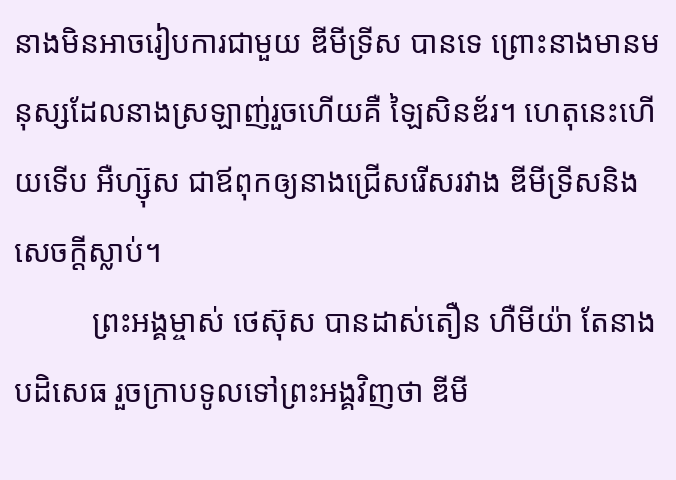នាងមិនអាចរៀបការជាមួយ ឌីមីទ្រីស បានទេ ព្រោះនាងមានមនុស្សដែលនាងស្រឡាញ់រួចហើយគឺ ឡៃសិនឌ័រ។ ហេតុនេះហើយទើប អឺហ្ស៊ុស ជាឪពុកឲ្យនាងជ្រើសរើសរវាង ឌីមីទ្រីសនិងសេចក្តីស្លាប់។
          ព្រះអង្គម្ចាស់ ថេស៊ុស បានដាស់តឿន ហឺមីយ៉ា តែនាងបដិសេធ រួចក្រាបទូលទៅព្រះអង្គវិញថា ឌីមី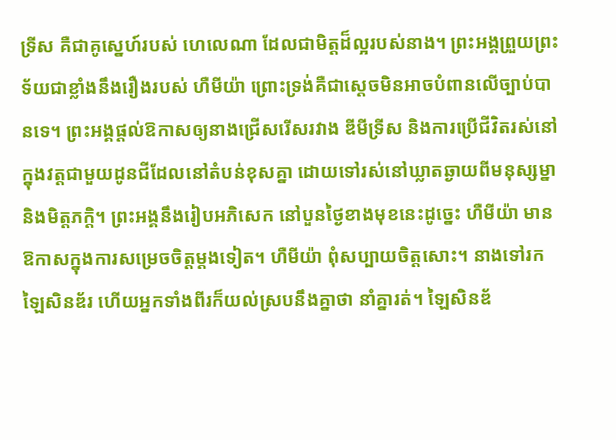ទ្រីស គឺជាគូស្នេហ៍របស់ ហេលេណា ដែលជាមិត្តដ៏ល្អរបស់នាង។ ព្រះអង្គព្រួយព្រះទ័យជាខ្លាំងនឹងរឿងរបស់ ហឺមីយ៉ា ព្រោះទ្រង់គឺជាស្តេចមិនអាចបំពានលើច្បាប់បានទេ។ ព្រះអង្គផ្តល់ឱកាសឲ្យនាងជ្រើសរើសរវាង ឌីមីទ្រីស និងការប្រើជីវិតរស់នៅក្នុងវត្តជាមួយដូនជីដែលនៅតំបន់ខុសគ្នា ដោយទៅរស់នៅឃ្លាតឆ្ងាយពីមនុស្សម្នានិងមិត្តភក្តិ។ ព្រះអង្គនឹងរៀបអភិសេក នៅបួនថ្ងៃខាងមុខនេះដូច្នេះ ហឺមីយ៉ា មានឱកាសក្នុងការសម្រេចចិត្តម្តងទៀត។ ហឺមីយ៉ា ពុំសប្បាយចិត្តសោះ។ នាងទៅរក ឡៃសិនឌ័រ ហើយអ្នកទាំងពីរក៏យល់ស្របនឹងគ្នាថា នាំគ្នារត់។ ឡៃសិនឌ័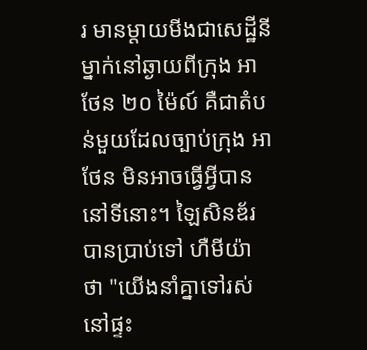រ មានម្តាយមីងជាសេដ្ឋីនីម្នាក់នៅឆ្ងាយពីក្រុង អាថែន ២០ ម៉ៃល៍ គឺជាតំបន់មួយដែលច្បាប់ក្រុង អាថែន មិនអាចធ្វើអ្វីបាននៅទីនោះ។ ឡៃសិនឌ័រ បានប្រាប់ទៅ ហឺមីយ៉ា ថា "យើងនាំគ្នាទៅរស់នៅផ្ទះ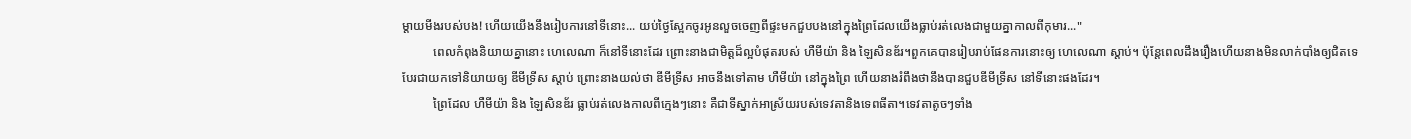ម្តាយមីងរបស់បង! ហើយយើងនឹងរៀបការនៅទីនោះ... យប់ថ្ងៃស្អែកចូរអូនលួចចេញពីផ្ទះមកជួបបងនៅក្នុងព្រៃដែលយើងធ្លាប់រត់លេងជាមួយគ្នាកាលពីកុមារ..."
          ពេលកំពុងនិយាយគ្នានោះ ហេលេណា ក៏នៅទីនោះដែរ ព្រោះនាងជាមិត្តដ៏ល្អបំផុតរបស់ ហឺមីយ៉ា និង ឡៃសិនឌ័រ។ពួកគេបានរៀបរាប់ផែនការនោះឲ្យ ហេលេណា ស្តាប់។ ប៉ុន្តែពេលដឹងរឿងហើយនាងមិនលាក់បាំងឲ្យជិតទេ បែរជាយកទៅនិយាយឲ្យ ឌីមីទ្រីស ស្តាប់ ព្រោះនាងយល់ថា ឌីមីទ្រីស អាចនឹងទៅតាម ហឺមីយ៉ា នៅក្នុងព្រៃ ហើយនាងរំពឹងថានឹងបានជួបឌីមីទ្រីស នៅទីនោះផងដែរ។
          ព្រៃដែល ហឺមីយ៉ា និង ឡៃសិនឌ័រ ធ្លាប់រត់លេងកាលពីក្មេងៗនោះ គឺជាទីស្នាក់អាស្រ័យរបស់ទេវតានិងទេពធីតា។ទេវតាតូចៗទាំង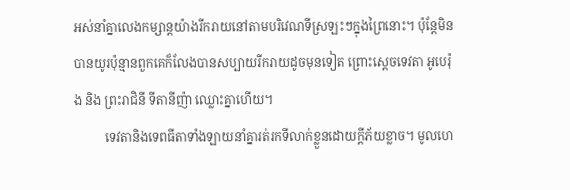អស់នាំគ្នាលេងកម្សាន្តយ៉ាងរីករាយនៅតាមបរិវេណទីស្រឡះៗក្នុងព្រៃនោះ។ ប៉ុន្តែមិនបានយូរប៉ុន្មានពួកគេក៏លែងបានសប្បាយរីករាយដូចមុនទៀត ព្រោះស្តេចទេវតា អូបេរ៉ុង និង ព្រះរាជិនី ទីតានីញ៉ា ឈ្លោះគ្នាហើយ។
          ទេវតានិងទេពធីតាទាំងឡាយនាំគ្នារត់រកទីលាក់ខ្លួនដោយក្តីភ័យខ្លាច។ មូលហេ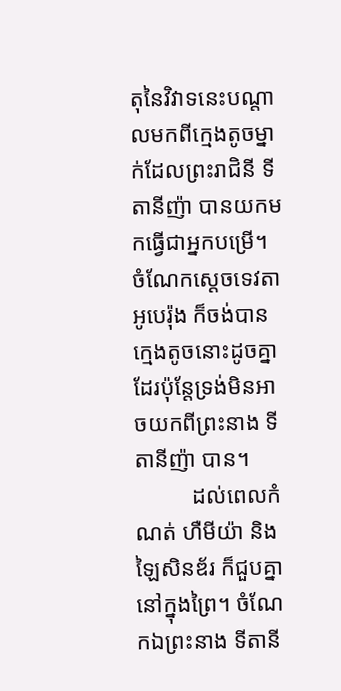តុនៃវិវាទនេះបណ្តាលមកពីក្មេងតូចម្នាក់ដែលព្រះរាជិនី ទីតានីញ៉ា បានយកមកធ្វើជាអ្នកបម្រើ។  ចំណែកស្តេចទេវតា អូបេរ៉ុង ក៏ចង់បានក្មេងតូចនោះដូចគ្នាដែរប៉ុន្តែទ្រង់មិនអាចយកពីព្រះនាង ទីតានីញ៉ា បាន។
          ដល់ពេលកំណត់ ហឺមីយ៉ា និង ឡៃសិនឌ័រ ក៏ជួបគ្នានៅក្នុងព្រៃ។ ចំណែកឯព្រះនាង ទីតានី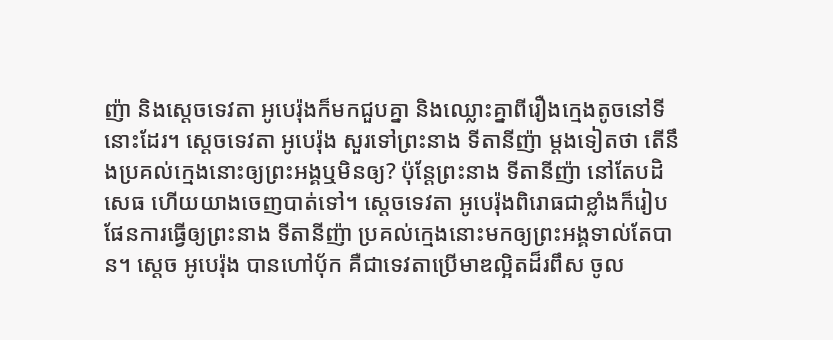ញ៉ា និងស្តេចទេវតា អូបេរ៉ុងក៏មកជួបគ្នា និងឈ្លោះគ្នាពីរឿងក្មេងតូចនៅទីនោះដែរ។ សេ្តចទេវតា អូបេរ៉ុង សួរទៅព្រះនាង ទីតានីញ៉ា ម្តងទៀតថា តើនឹងប្រគល់ក្មេងនោះឲ្យព្រះអង្គឬមិនឲ្យ? ប៉ុន្តែព្រះនាង ទីតានីញ៉ា នៅតែបដិសេធ ហើយយាងចេញបាត់ទៅ។ ស្តេចទេវតា អូបេរ៉ុងពិរោធជាខ្លាំងក៏រៀបផែនការធ្វើឲ្យព្រះនាង ទីតានីញ៉ា ប្រគល់ក្មេងនោះមកឲ្យព្រះអង្គទាល់តែបាន។ ស្តេច អូបេរ៉ុង បានហៅបុ័ក គឺជាទេវតាប្រើមាឌល្អិតដ៏រពឹស ចូល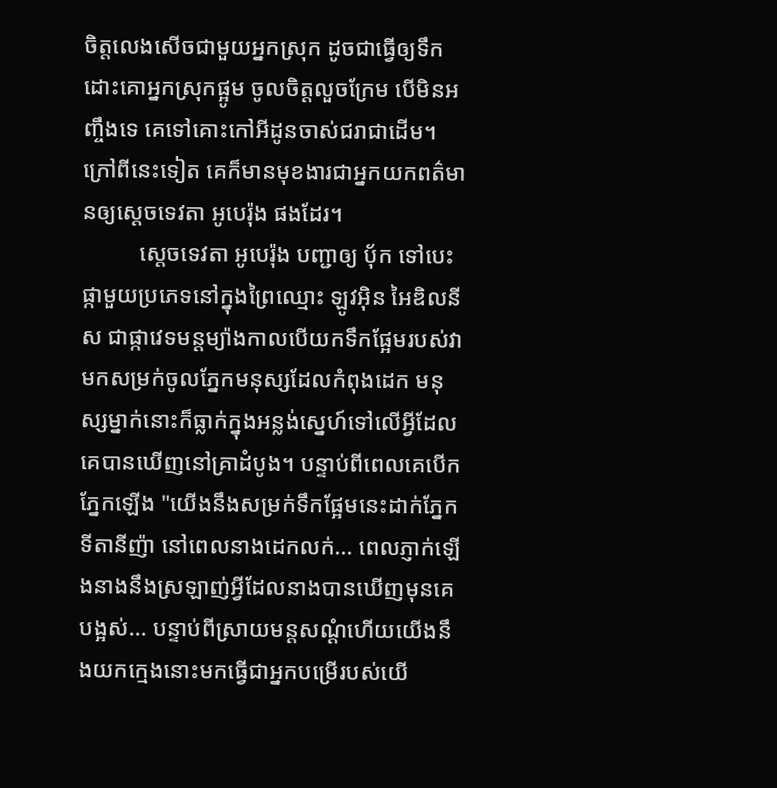ចិត្តលេងសើចជាមួយអ្នកស្រុក ដូចជាធ្វើឲ្យទឹកដោះគោអ្នកស្រុកផ្អូម ចូលចិត្តលួចក្រែម បើមិនអញ្ចឹងទេ គេទៅគោះកៅអីដូនចាស់ជរាជាដើម។ ក្រៅពីនេះទៀត គេក៏មានមុខងារជាអ្នកយកពត៌មានឲ្យស្តេចទេវតា អូបេរ៉ុង ផងដែរ។
          ស្តេចទេវតា អូបេរ៉ុង បញ្ជាឲ្យ បុ័ក ទៅបេះផ្កាមួយប្រភេទនៅក្នុងព្រៃឈ្មោះ ឡូវអ៊ិន អៃឌិលនីស ជាផ្កាវេទមន្តម្យ៉ាងកាលបើយកទឹកផ្អែមរបស់វាមកសម្រក់ចូលភ្នែកមនុស្សដែលកំពុងដេក មនុស្សម្នាក់នោះក៏ធ្លាក់ក្នុងអន្លង់ស្នេហ៍ទៅលើអ្វីដែលគេបានឃើញនៅគ្រាដំបូង។ បន្ទាប់ពីពេលគេបើកភ្នែកឡើង "យើងនឹងសម្រក់ទឹកផ្អែមនេះដាក់ភ្នែក ទីតានីញ៉ា នៅពេលនាងដេកលក់... ពេលភ្ញាក់ឡើងនាងនឹងស្រឡាញ់អ្វីដែលនាងបានឃើញមុនគេបង្អស់... បន្ទាប់ពីស្រាយមន្តសណ្តំហើយយើងនឹងយកក្មេងនោះមកធ្វើជាអ្នកបម្រើរបស់យើ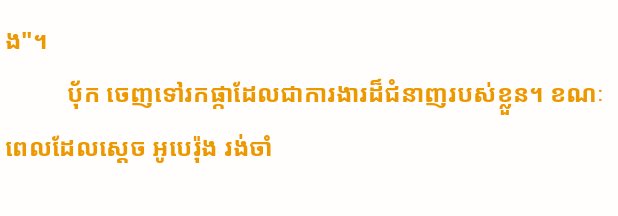ង"។
          បុ័ក ចេញទៅរកផ្កាដែលជាការងារដ៏ជំនាញរបស់ខ្លួន។ ខណៈពេលដែលស្តេច អូបេរ៉ុង រង់ចាំ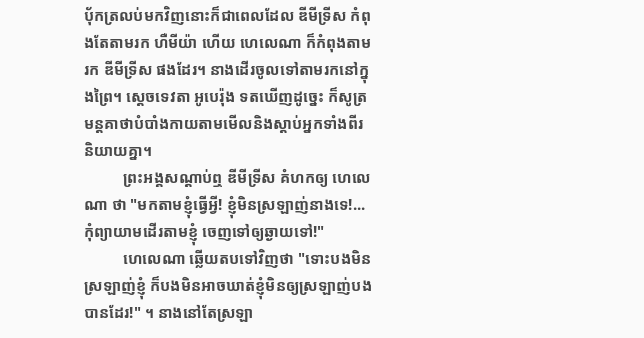បុ័កត្រលប់មកវិញនោះក៏ជាពេលដែល ឌីមីទ្រីស កំពុងតែតាមរក ហឺមីយ៉ា ហើយ ហេលេណា ក៏កំពុងតាមរក ឌីមីទ្រីស ផងដែរ។ នាងដើរចូលទៅតាមរកនៅក្នុងព្រៃ។ ស្តេចទេវតា អូបេរ៉ុង ទតឃើញដូច្នេះ ក៏សូត្រមន្តគាថាបំបាំងកាយតាមមើលនិងស្តាប់អ្នកទាំងពីរនិយាយគ្នា។
          ព្រះអង្គសណ្តាប់ឮ ឌីមីទ្រីស គំហកឲ្យ ហេលេណា ថា "មកតាមខ្ញុំធ្វើអ្វី! ខ្ញុំមិនស្រឡាញ់នាងទេ!... កុំព្យាយាមដើរតាមខ្ញុំ ចេញទៅឲ្យឆ្ងាយទៅ!"
          ហេលេណា ឆ្លើយតបទៅវិញថា "ទោះបងមិនស្រឡាញ់ខ្ញុំ ក៏បងមិនអាចឃាត់ខ្ញុំមិនឲ្យស្រឡាញ់បងបានដែរ!" ។ នាងនៅតែស្រឡា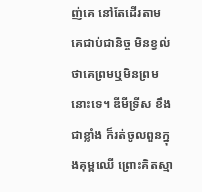ញ់គេ នៅតែដើរតាមគេជាប់ជានិច្ច មិនខ្វល់ថាគេព្រមឬមិនព្រមនោះទេ។ ឌីមីទ្រីស ខឹងជាខ្លាំង ក៏រត់ចូលពួនក្នុងគុម្ពឈើ ព្រោះគិតស្មា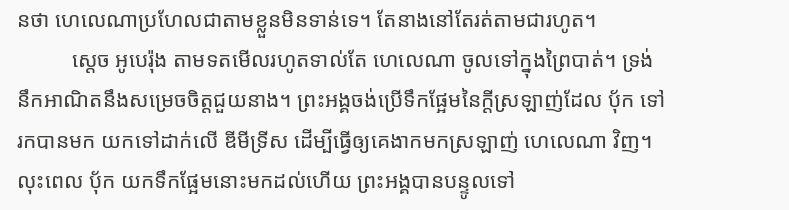នថា ហេលេណាប្រហែលជាតាមខ្លួនមិនទាន់ទេ។ តែនាងនៅតែរត់តាមជារហូត។
          ស្តេច អូបេរ៉ុង តាមទតមើលរហូតទាល់តែ ហេលេណា ចូលទៅក្នុងព្រៃបាត់។ ទ្រង់នឹកអាណិតនឹងសម្រេចចិត្តជួយនាង។ ព្រះអង្គចង់ប្រើទឹកផ្អែមនៃក្តីស្រឡាញ់ដែល បុ័ក ទៅរកបានមក យកទៅដាក់លើ ឌីមីទ្រីស ដើម្បីធ្វើឲ្យគេងាកមកស្រឡាញ់ ហេលេណា វិញ។ លុះពេល បុ័ក យកទឹកផ្អែមនោះមកដល់ហើយ ព្រះអង្គបានបន្ទូលទៅ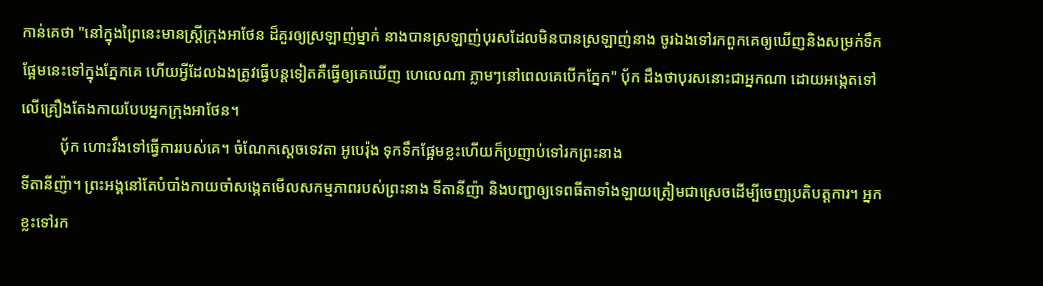កាន់គេថា "នៅក្នុងព្រៃនេះមានស្រ្តីក្រុងអាថែន ដ៏គួរឲ្យស្រឡាញ់ម្នាក់ នាងបានស្រឡាញ់បុរសដែលមិនបានស្រឡាញ់នាង ចូរឯងទៅរកពួកគេឲ្យឃើញនិងសម្រក់ទឹកផ្អែមនេះទៅក្នុងភ្នែកគេ ហើយអ្វីដែលឯងត្រូវធ្វើបន្តទៀតគឺធ្វើឲ្យគេឃើញ ហេលេណា ភ្លាមៗនៅពេលគេបើកភ្នែក" បុ័ក ដឹងថាបុរសនោះជាអ្នកណា ដោយអង្កេតទៅលើគ្រឿងតែងកាយបែបអ្នកក្រុងអាថែន។
          បុ័ក ហោះវឹងទៅធ្វើការរបស់គេ។ ចំណែកស្តេចទេវតា អូបេរ៉ុង ទុកទឹកផ្អែមខ្លះហើយក៏ប្រញាប់ទៅរកព្រះនាង
ទីតានីញ៉ា។ ព្រះអង្គនៅតែបំបាំងកាយចាំសង្កេតមើលសកម្មភាពរបស់ព្រះនាង ទីតានីញ៉ា និងបញ្ជាឲ្យទេពធីតាទាំងឡាយត្រៀមជាស្រេចដើម្បីចេញប្រតិបត្តការ។ អ្នកខ្លះទៅរក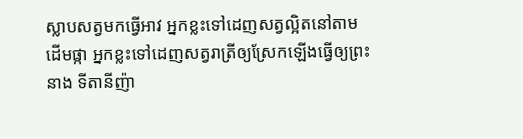ស្លាបសត្វមកធ្វើអាវ អ្នកខ្លះទៅដេញសត្វល្អិតនៅតាមដើមផ្កា អ្នកខ្លះទៅដេញសត្វរាត្រីឲ្យស្រែកឡើងធ្វើឲ្យព្រះនាង ទីតានីញ៉ា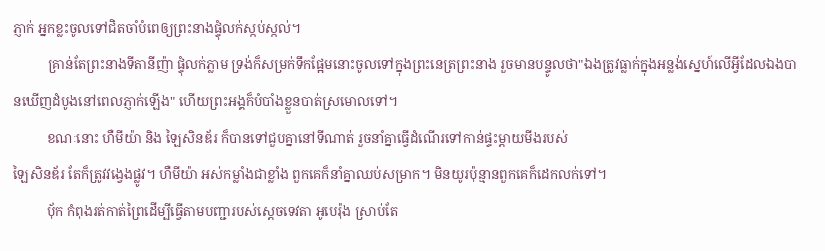ភ្ញាក់ អ្នកខ្លះចូលទៅជិតចាំបំពេឲ្យព្រះនាងផ្ទុំលក់ស្កប់ស្កល់។
          គ្រាន់តែព្រះនាងទីតានីញ៉ា ផ្ទុំលក់ភ្លាម ទ្រង់ក៏សម្រក់ទឹកផ្អែមនោះចូលទៅក្នុងព្រះនេត្រព្រះនាង រួចមានបន្ទូលថា"ឯងត្រូវធ្លាក់ក្នុងអន្លង់ស្នេហ៍លើអ្វីដែលឯងបានឃើញដំបូងនៅពេលភ្ញាក់ឡើង" ហើយព្រះអង្គក៏បំបាំងខ្លួនបាត់ស្រមោលទៅ។
          ខណៈនោះ ហឺមីយ៉ា និង ឡៃសិនឌ័រ ក៏បានទៅជួបគ្នានៅទីណាត់ រួចនាំគ្នាធ្វើដំណើរទៅកាន់ផ្ទះម្តាយមីងរបស់
ឡៃសិនឌ័រ តែក៏ត្រូវវង្វេងផ្លូវ។ ហឺមីយ៉ា អស់កម្លាំងជាខ្លាំង ពួកគេក៏នាំគ្នាឈប់សម្រាក។ មិនយូរប៉ុន្មានពួកគេក៏ដេកលក់ទៅ។
          បុ័ក កំពុងរត់កាត់ព្រៃដើម្បីធ្វើតាមបញ្ជារបស់ស្តេចទេវតា អូបេរ៉ុង ស្រាប់តែ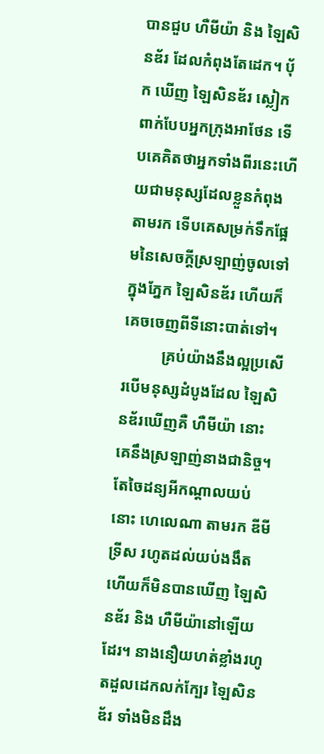បានជួប ហឺមីយ៉ា និង ឡៃសិនឌ័រ ដែលកំពុងតែដេក។ បុ័ក ឃើញ ឡៃសិនឌ័រ ស្លៀកពាក់បែបអ្នកក្រុងអាថែន ទើបគេគិតថាអ្នកទាំងពីរនេះហើយជាមនុស្សដែលខ្លួនកំពុងតាមរក ទើបគេសម្រក់ទឹកផ្អែមនៃសេចក្តីស្រឡាញ់ចូលទៅក្នុងភ្នែក ឡៃសិនឌ័រ ហើយក៏គេចចេញពីទីនោះបាត់ទៅ។
          គ្រប់យ៉ាងនឹងល្អប្រសើរបើមនុស្សដំបូងដែល ឡៃសិនឌ័រឃើញគឺ ហឺមីយ៉ា នោះគេនឹងស្រឡាញ់នាងជានិច្ច។ តែចៃដន្យអីកណ្តាលយប់នោះ ហេលេណា តាមរក ឌីមីទ្រីស រហូតដល់យប់ងងឹត ហើយក៏មិនបានឃើញ ឡៃសិនឌ័រ និង ហឺមីយ៉ានៅឡើយដែរ។ នាងនឿយហត់ខ្លាំងរហូតដួលដេកលក់ក្បែរ ឡៃសិនឌ័រ ទាំងមិនដឹង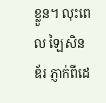ខ្លួន។ លុះពេល ឡៃសិនឌ័រ ភ្ញាក់ពីដេ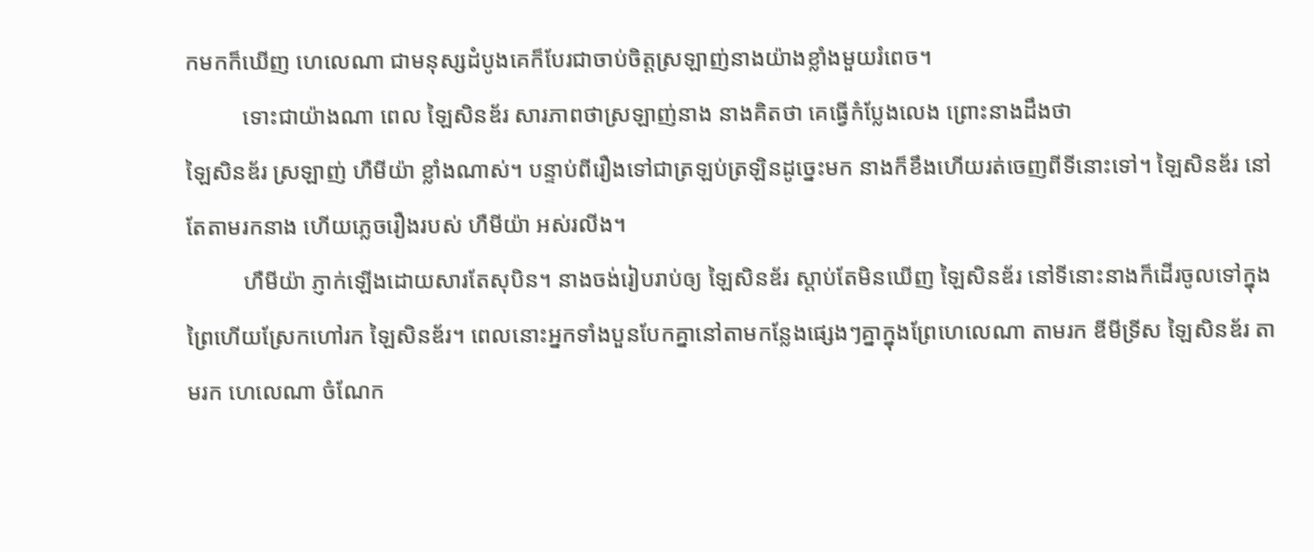កមកក៏ឃើញ ហេលេណា ជាមនុស្សដំបូងគេក៏បែរជាចាប់ចិត្តស្រឡាញ់នាងយ៉ាងខ្លាំងមួយរំពេច។
          ទោះជាយ៉ាងណា ពេល ឡៃសិនឌ័រ សារភាពថាស្រឡាញ់នាង នាងគិតថា គេធ្វើកំប្លែងលេង ព្រោះនាងដឹងថា
ឡៃសិនឌ័រ ស្រឡាញ់ ហឺមីយ៉ា ខ្លាំងណាស់។ បន្ទាប់ពីរឿងទៅជាត្រឡប់ត្រឡិនដូច្នេះមក នាងក៏ខឹងហើយរត់ចេញពីទីនោះទៅ។ ឡៃសិនឌ័រ នៅតែតាមរកនាង ហើយភ្លេចរឿងរបស់ ហឺមីយ៉ា អស់រលីង។
          ហឺមីយ៉ា ភ្ញាក់ឡើងដោយសារតែសុបិន។ នាងចង់រៀបរាប់ឲ្យ ឡៃសិនឌ័រ ស្តាប់តែមិនឃើញ ឡៃសិនឌ័រ នៅទីនោះនាងក៏ដើរចូលទៅក្នុងព្រៃហើយស្រែកហៅរក ឡៃសិនឌ័រ។ ពេលនោះអ្នកទាំងបួនបែកគ្នានៅតាមកន្លែងផ្សេងៗគ្នាក្នុងព្រែហេលេណា តាមរក ឌីមីទ្រីស ឡៃសិនឌ័រ តាមរក ហេលេណា ចំណែក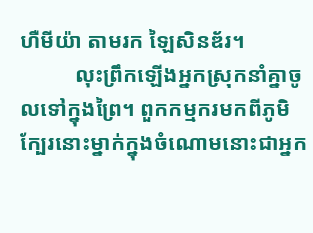ហឺមីយ៉ា តាមរក ឡៃសិនឌ័រ។
          លុះព្រឹកឡើងអ្នកស្រុកនាំគ្នាចូលទៅក្នុងព្រៃ។ ពួកកម្មករមកពីភូមិក្បែរនោះម្នាក់ក្នុងចំណោមនោះជាអ្នក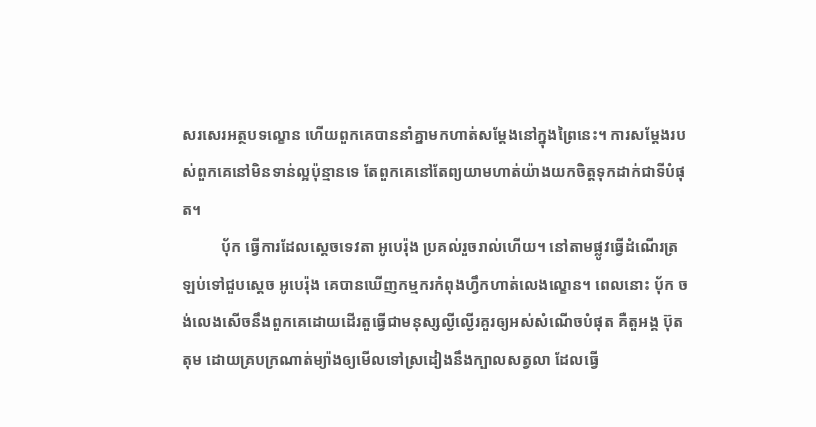សរសេរអត្ថបទល្ខោន ហើយពួកគេបាននាំគ្នាមកហាត់សម្តែងនៅក្នុងព្រៃនេះ។ ការសម្តែងរបស់ពួកគេនៅមិនទាន់ល្អប៉ុន្មានទេ តែពួកគេនៅតែព្យយាមហាត់យ៉ាងយកចិត្តទុកដាក់ជាទីបំផុត។
          បុ័ក ធ្វើការដែលស្តេចទេវតា អូបេរ៉ុង ប្រគល់រួចរាល់ហើយ។ នៅតាមផ្លូវធ្វើដំណើរត្រឡប់ទៅជួបស្តេច អូបេរ៉ុង គេបានឃើញកម្មករកំពុងហ្វឹកហាត់លេងល្ខោន។ ពេលនោះ បុ័ក ចង់លេងសើចនឹងពួកគេដោយដើរតួធ្វើជាមនុស្សល្ងីល្ងើរគួរឲ្យអស់សំណើចបំផុត គឺតួអង្គ ប៊ុតតុម ដោយគ្របក្រណាត់ម្យ៉ាងឲ្យមើលទៅស្រដៀងនឹងក្បាលសត្វលា ដែលធ្វើ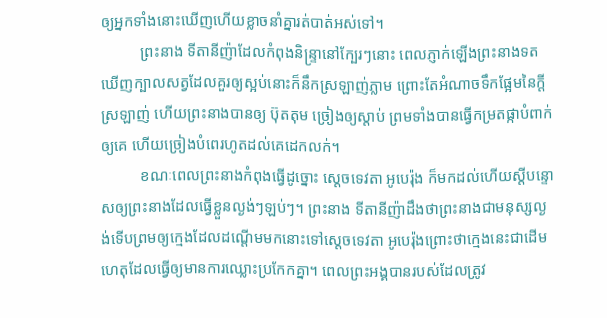ឲ្យអ្នកទាំងនោះឃើញហើយខ្លាចនាំគ្នារត់បាត់អស់ទៅ។
          ព្រះនាង ទីតានីញ៉ាដែលកំពុងនិន្ទ្រានៅក្បែរៗនោះ ពេលភ្ញាក់ឡើងព្រះនាងទតឃើញក្បាលសត្វដែលគួរឲ្យស្អប់នោះក៏នឹកស្រឡាញ់ភ្លាម ព្រោះតែអំណាចទឹកផ្អែមនៃក្តីស្រឡាញ់ ហើយព្រះនាងបានឲ្យ ប៊ុតតុម ច្រៀងឲ្យស្តាប់ ព្រមទាំងបានធ្វើកម្រតផ្កាបំពាក់ឲ្យគេ ហើយច្រៀងបំពេរហូតដល់គេដេកលក់។
          ខណៈពេលព្រះនាងកំពុងធ្វើដូច្នោះ ស្តេចទេវតា អូបេរ៉ុង ក៏មកដល់ហើយស្តីបន្ទោសឲ្យព្រះនាងដែលធ្វើខ្លួនល្ងង់ៗឡប់ៗ។ ព្រះនាង ទីតានីញ៉ាដឹងថាព្រះនាងជាមនុស្សល្ងង់ទើបព្រមឲ្យក្មេងដែលដណ្តើមមកនោះទៅស្តេចទេវតា អូបេរ៉ុងព្រោះថាក្មេងនេះជាដើមហេតុដែលធ្វើឲ្យមានការឈ្លោះប្រកែកគ្នា។ ពេលព្រះអង្គបានរបស់ដែលត្រូវ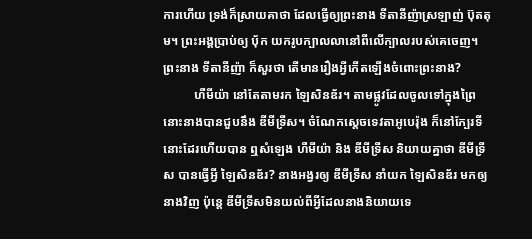ការហើយ ទ្រង់ក៏ស្រាយគាថា ដែលធ្វើឲ្យព្រះនាង ទីតានីញ៉ាស្រឡាញ់ ប៊ុតតុម។ ព្រះអង្គប្រាប់ឲ្យ បុ័ក យករូបក្បាលលានៅពីលើក្បាលរបស់គេចេញ។ព្រះនាង ទីតានីញ៉ា ក៏សួរថា តើមានរឿងអ្វីកើតឡើងចំពោះព្រះនាង?
          ហឺមីយ៉ា នៅតែតាមរក ឡៃសិនឌ័រ។ តាមផ្លូវដែលចូលទៅក្នុងព្រៃនោះនាងបានជួបនឹង ឌីមីទ្រីស។ ចំណែកស្តេចទេវតាអូបេរ៉ុង ក៏នៅក្បែរទីនោះដែរហើយបាន ឮសំឡេង ហឺមីយ៉ា និង ឌីមីទ្រីស និយាយគ្នាថា ឌីមីទ្រីស បានធ្វើអ្វី ឡៃសិនឌ័រ? នាងអង្វរឲ្យ ឌីមីទ្រីស នាំយក ឡៃសិនឌ័រ មកឲ្យនាងវិញ ប៉ុន្តេ ឌីមីទ្រីសមិនយល់ពីអ្វីដែលនាងនិយាយទេ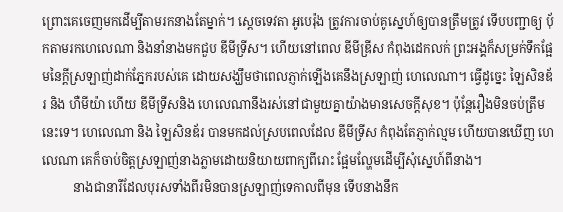ព្រោះគេចេញមកដើម្បីតាមរកនាងតែម្នាក់។ ស្តេចទេវតា អូបេរ៉ុង ត្រូវការចាប់គូស្នេហ៍ឲ្យបានត្រឹមត្រូវ ទើបបញ្ជាឲ្យ បុ័កតាមរកហេលេណា និងនាំនាងមកជួប ឌីមីទ្រីស។ ហើយនៅពេល ឌីមីឌ្រីស កំពុងដេកលក់ ព្រះអង្គក៏សម្រក់ទឹកផ្អែមនៃក្តីស្រឡាញ់ដាក់ភ្នែករបស់គេ ដោយសង្ឃឹមថាពេលភ្ញាក់ឡើងគេនឹងស្រឡាញ់ ហេលេណា។ ធ្វើដូច្នេះ ឡៃសិនឌ័រ និង ហឺមីយ៉ា ហើយ ឌីមីទ្រីសនិង ហេលេណានឹងរស់នៅជាមួយគ្នាយ៉ាងមានសេចក្តីសុខ។ ប៉ុន្តែរឿងមិនចប់ត្រឹមនេះទេ។ ហេលេណា និង ឡៃសិនឌ័រ បានមកដល់ស្របពេលដែល ឌីមីទ្រីស កំពុងតែភ្ញាក់ល្មម ហើយបានឃើញ ហេលេណា គេក៏ចាប់ចិត្តស្រឡាញ់នាងភ្លាមដោយនិយាយពាក្យពីរោះ ផ្អែមល្ហែមដើម្បីសុំស្នេហ៍ពីនាង។
          នាងជានារីដែលបុរសទាំងពីរមិនបានស្រឡាញ់ទេកាលពីមុន ទើបនាងនឹក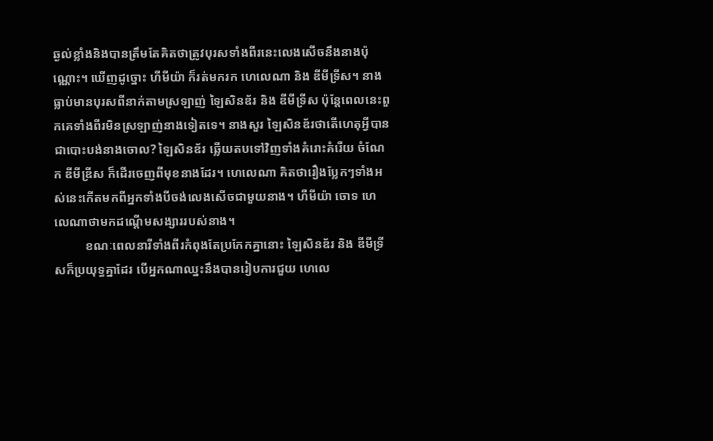ឆ្ងល់ខ្លាំងនិងបានត្រឹមតែគិតថាត្រូវបុរសទាំងពីរនេះលេងសើចនឹងនាងប៉ុណ្ណោះ។ ឃើញដូច្នោះ ហីមីយ៉ា ក៏រត់មករក ហេលេណា និង ឌីមីទ្រីស។ នាងធ្លាប់មានបុរសពីនាក់តាមស្រឡាញ់ ឡៃសិនឌ័រ និង ឌីមីទ្រីស ប៉ុន្តែពេលនេះពួកគេទាំងពីរមិនស្រឡាញ់នាងទៀតទេ។ នាងសួរ ឡៃសិនឌ័រថាតើហេតុអ្វីបានជាបោះបង់នាងចោល? ឡៃសិនឌ័រ ឆ្លើយតបទៅវិញទាំងគំរោះគំរើយ ចំណែក ឌីមីឌ្រីស ក៏ដើរចេញពីមុខនាងដែរ។ ហេលេណា គិតថារឿងប្លែកៗទាំងអស់នេះកើតមកពីអ្នកទាំងបីចង់លេងសើចជាមួយនាង។ ហឺមីយ៉ា ចោទ ហេលេណាថាមកដណ្តើមសង្សាររបស់នាង។
          ខណៈពេលនារីទាំងពីរកំពុងតែប្រកែកគ្នានោះ ឡៃសិនឌ័រ និង ឌីមីទ្រីសក៏ប្រយុទ្ធគ្នាដែរ បើអ្នកណាឈ្នះនឹងបានរៀបការជួយ ហេលេ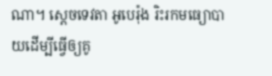ណា។ ស្តេចទេវតា អូបេរ៉ុង រិះរកមធ្យោបាយដើម្បីធ្វើឲ្យគូ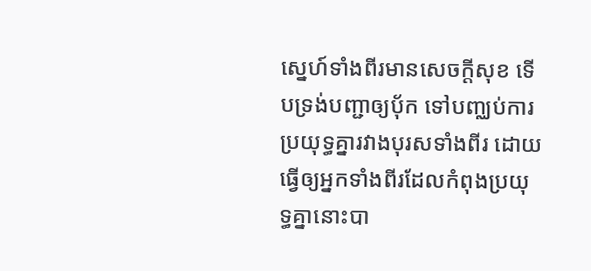ស្នេហ៍ទាំងពីរមានសេចក្តីសុខ ទើបទ្រង់បញ្ជាឲ្យបុ័ក ទៅបញ្ឈប់ការប្រយុទ្ធគ្នារវាងបុរសទាំងពីរ ដោយធ្វើឲ្យអ្នកទាំងពីរដែលកំពុងប្រយុទ្ធគ្នានោះបា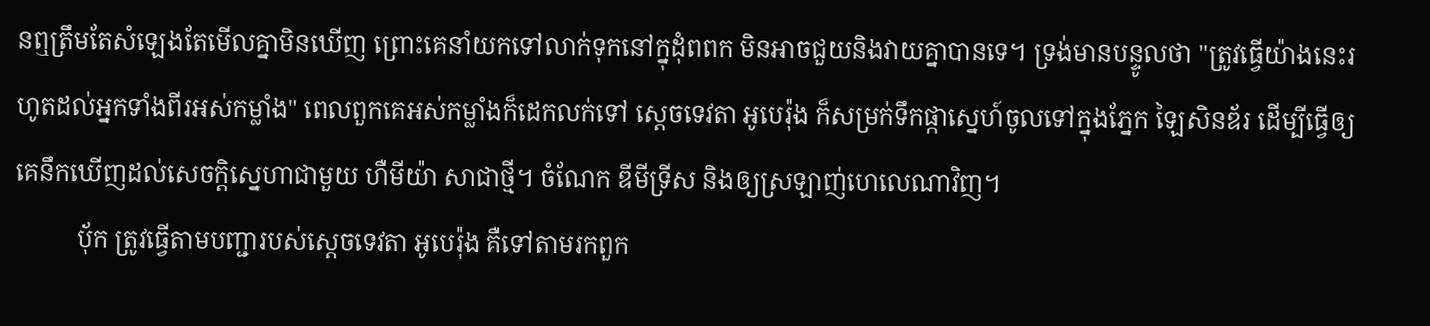នឮត្រឹមតែសំឡេងតែមើលគ្នាមិនឃើញ ព្រោះគេនាំយកទៅលាក់ទុកនៅក្នុដុំពពក មិនអាចជួយនិងវាយគ្នាបានទេ។ ទ្រង់មានបន្ទូលថា "ត្រូវធ្វើយ៉ាងនេះរហូតដល់អ្នកទាំងពីរអស់កម្លាំង" ពេលពួកគេអស់កម្លាំងក៏ដេកលក់ទៅ ស្តេចទេវតា អូបេរ៉ុង ក៏សម្រក់ទឹកផ្កាស្នេហ៍ចូលទៅក្នុងភ្នែក ឡៃសិនឌ័រ ដើម្បីធ្វើឲ្យគេនឹកឃើញដល់សេចក្តិស្នេហាជាមួយ ហឺមីយ៉ា សាជាថ្មី។ ចំណែក ឌីមីទ្រីស និងឲ្យស្រឡាញ់ហេលេណាវិញ។
          បុ័ក ត្រូវធ្វើតាមបញ្ជារបស់ស្តេចទេវតា អូបេរ៉ុង គឺទៅតាមរកពួក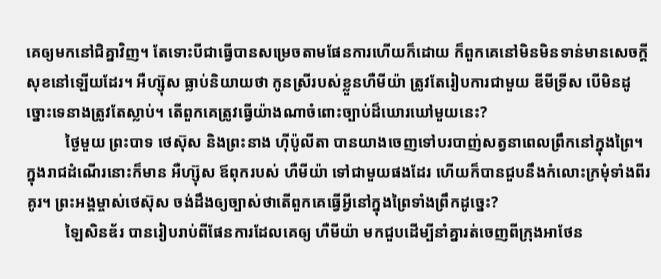គេឲ្យមកនៅជិគ្នាវិញ។ តែទោះបីជាធ្វើបានសម្រេចតាមផែនការហើយក៏ដោយ ក៏ពួកគេនៅមិនមិនទាន់មានសេចក្តីសុខនៅឡើយដែរ។ អឺហ្ស៊ុស ធ្លាប់និយាយថា កូនស្រីរបស់ខ្លួនហឺមីយ៉ា ត្រូវតែរៀបការជាមួយ ឌីមីទ្រីស បើមិនដូច្នោះទេនាងត្រូវតែស្លាប់។ តើពួកគេត្រូវធ្វើយ៉ាងណាចំពោះច្បាប់ដ៏ឃោរឃៅមួយនេះ?
          ថ្ងៃមួយ ព្រះបាទ ថេស៊ុស និងព្រះនាង ហ៊ីប៉ូលីតា បានយាងចេញទៅបរបាញ់សត្វនាពេលព្រឹកនៅក្នុងព្រៃ។ ក្នុងរាជដំណើរនោះក៏មាន អឺហ្ស៊ុស ឪពុករបស់ ហឺមីយ៉ា ទៅជាមួយផងដែរ ហើយក៏បានជួបនឹងកំលោះក្រមុំទាំងពីរគូរ។ ព្រះអង្គម្ចាស់ថេស៊ុស ចង់ដឹងឲ្យច្បាស់ថាតើពួកគេធ្វើអ្វីនៅក្នុងព្រៃទាំងព្រឹកដូច្នេះ?
          ឡៃសិនឌ័រ បានរៀបរាប់ពីផែនការដែលគេឲ្យ ហឺមីយ៉ា មកជួបដើម្បីនាំគ្នារត់ចេញពីក្រុងអាថែន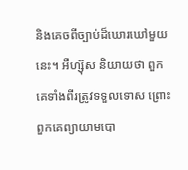និងគេចពីច្បាប់ដ៏ឃោរឃៅមួយនេះ។ អឺហ្ស៊ុស និយាយថា ពួកគេទាំងពីរត្រូវទទួលទោស ព្រោះពួកគេព្យាយាមបោ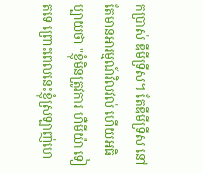កប្រាស់ ឌីមីទ្រីស។ តែឌីមីទ្រីស នៅតែមានអារម្មណ៍វិលវល់ ហើយអធិប្បាយថា "ខ្ញុំមិនត្រូវការ ហឺមីយ៉ា ទៀតទេ ព្រោះពេលនេះខ្ញុំស្រឡាញ់ហេ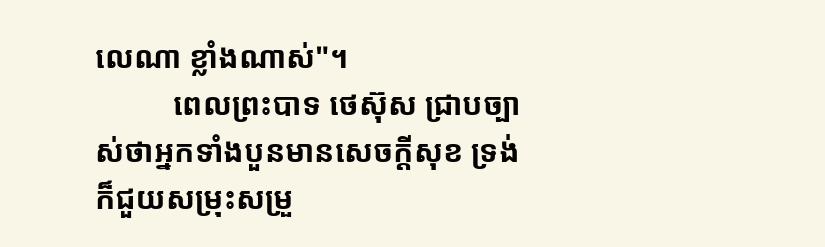លេណា ខ្លាំងណាស់"។
          ពេលព្រះបាទ ថេស៊ុស ជ្រាបច្បាស់ថាអ្នកទាំងបួនមានសេចក្តីសុខ ទ្រង់ក៏ជួយសម្រុះសម្រួ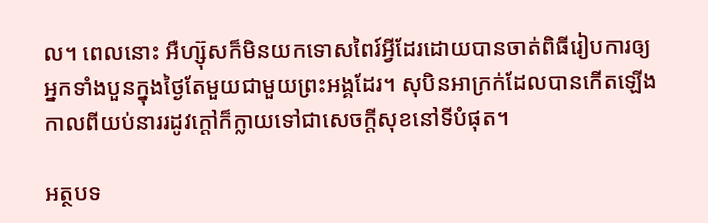ល។ ពេលនោះ អឺហ្ស៊ុសក៏មិនយកទោសពៃរ៍អ្វីដែរដោយបានចាត់ពិធីរៀបការឲ្យអ្នកទាំងបួនក្នុងថ្ងៃតែមួយជាមួយព្រះអង្គដែរ។ សុបិនអាក្រក់ដែលបានកើតឡើងកាលពីយប់នាររដូវក្តៅក៏ក្លាយទៅជាសេចក្តីសុខនៅទីបំផុត។

អត្ថបទ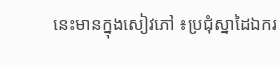នេះមានក្នុងសៀវភៅ ៖ប្រជុំស្នាដៃឯករ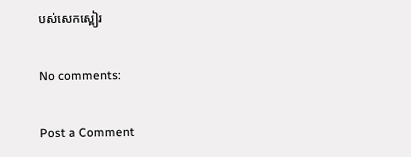បស់សេកស្ពៀរ

No comments:

Post a Comment